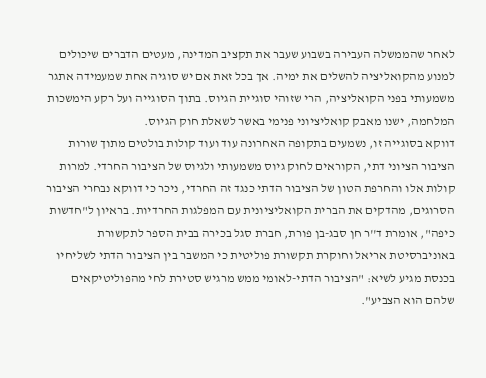לאחר שהממשלה העבירה בשבוע שעבר את תקציב המדינה, מעטים הדברים שיכולים למנוע מהקואליציה להשלים את ימיה. אך בכל זאת אם יש סוגיה אחת שמעמידה אתגר משמעותי בפני הקואליציה, הרי שזוהי סוגיית הגיוס. בתוך הסוגייה ועל רקע הימשכות המלחמה, ישנו מאבק קואליציוני פנימי באשר לשאלת חוק הגיוס.
דווקא בסוגייה זו, נשמעים בתקופה האחרונה עוד ועוד קולות בולטים מתוך שורות הציבור הציוני דתי, הקוראים לחוק גיוס משמעותי ולגיוס של הציבור החרדי. למרות קולות אלו והחרפת הטון של הציבור הדתי כנגד זה החרדי, ניכר כי דווקא נבחרי הציבור הסרוגים, מהדקים את הברית הקואליציונית עם המפלגות החרדיות. בראיון ל"חדשות כיפה", אומרת ד''ר חן סבג-בן פורת, חברת סגל בכירה בבית הספר לתקשורת באוניברסיטת אריאל וחוקרת תקשורת פוליטית כי המשבר בין הציבור הדתי לשליחיו בכנסת מגיע לשיא: "הציבור הדתי-לאומי ממש מרגיש סטירת לחי מהפוליטיקאים שלהם הוא הצביע".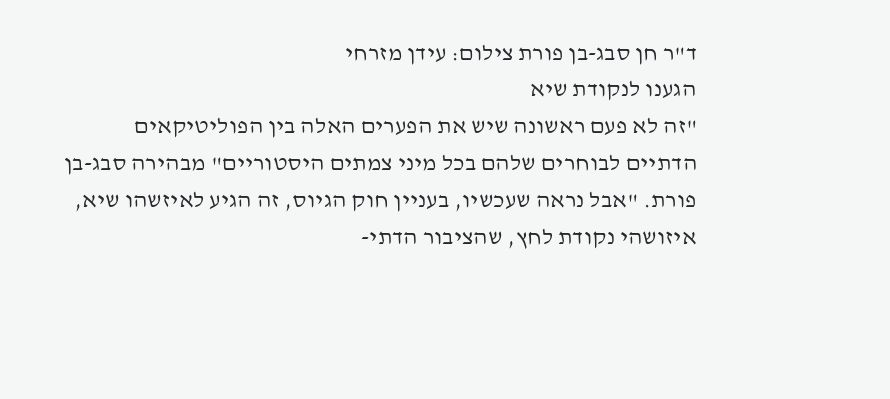ד"ר חן סבג-בן פורת צילום: עידן מזרחי
הגענו לנקודת שיא
"זה לא פעם ראשונה שיש את הפערים האלה בין הפוליטיקאים הדתיים לבוחרים שלהם בכל מיני צמתים היסטוריים" מבהירה סבג-בן פורת. "אבל נראה שעכשיו, בעניין חוק הגיוס, זה הגיע לאיזשהו שיא, איזושהי נקודת לחץ, שהציבור הדתי-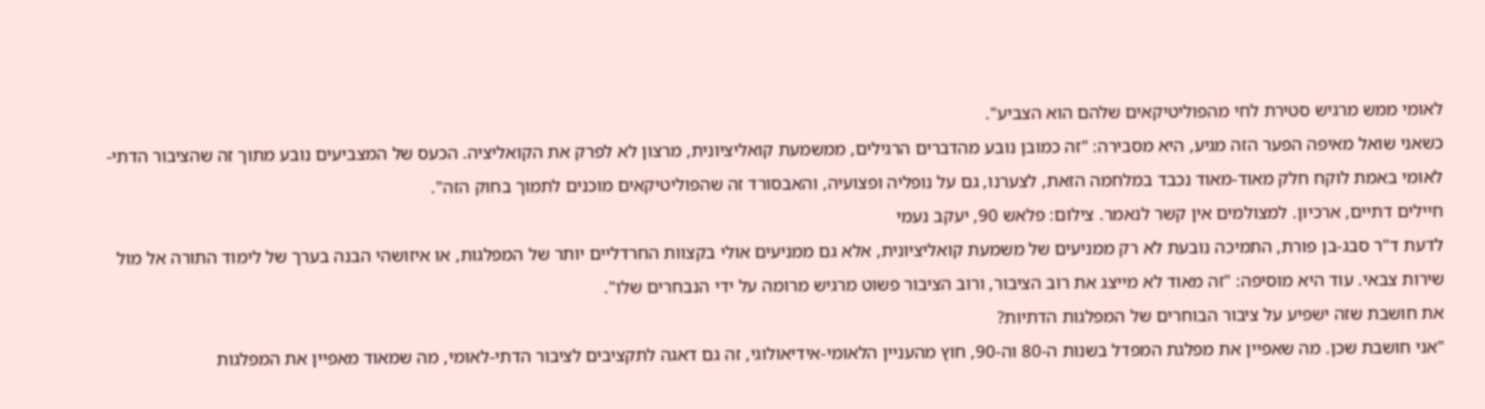לאומי ממש מרגיש סטירת לחי מהפוליטיקאים שלהם הוא הצביע".
כשאני שואל מאיפה הפער הזה מגיע, היא מסבירה: "זה כמובן נובע מהדברים הרגילים, ממשמעת קואליציונית, מרצון לא לפרק את הקואליציה. הכעס של המצביעים נובע מתוך זה שהציבור הדתי-לאומי באמת לוקח חלק מאוד-מאוד נכבד במלחמה הזאת, לצערנו, גם על נופליה ופצועיה, והאבסורד זה שהפוליטיקאים מוכנים לתמוך בחוק הזה".
חיילים דתיים, ארכיון. למצולמים אין קשר לנאמר. צילום: פלאש 90, יעקב נעמי
לדעת ד"ר סבג-בן פורת, התמיכה נובעת לא רק ממניעים של משמעת קואליציונית, אלא גם ממניעים אולי בקצוות החרדליים יותר של המפלגות, או איזושהי הבנה בערך של לימוד התורה אל מול שירות צבאי. עוד היא מוסיפה: "זה מאוד לא מייצג את רוב הציבור, ורוב הציבור פשוט מרגיש מרומה על ידי הנבחרים שלו".
את חושבת שזה ישפיע על ציבור הבוחרים של המפלגות הדתיות?
"אני חושבת שכן. מה שאפיין את מפלגת המפדל בשנות ה-80 וה-90, חוץ מהעניין הלאומי-אידיאולוגי, זה גם דאגה לתקציבים לציבור הדתי-לאומי, מה שמאוד מאפיין את המפלגות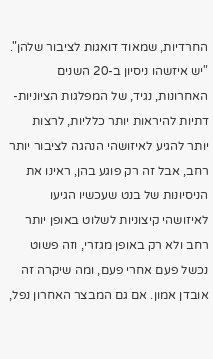החרדיות, שמאוד דואגות לציבור שלהן".
"יש איזשהו ניסיון ב-20 השנים האחרונות, נגיד, של המפלגות הציוניות-דתיות להיראות יותר כלליות, לרצות יותר להגיע לאיזושהי הנהגה לציבור יותר רחב, אבל זה רק פוגע בהן, ראינו את הניסיונות של בנט שעכשיו הגיעו לאיזושהי קיצוניות לשלוט באופן יותר רחב ולא רק באופן מגזרי, וזה פשוט נכשל פעם אחרי פעם, ומה שיקרה זה אובדן אמון. אם גם המבצר האחרון נפל,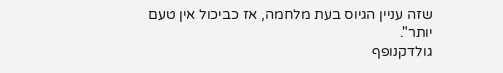שזה עניין הגיוס בעת מלחמה, אז כביכול אין טעם יותר".
גולדקנופף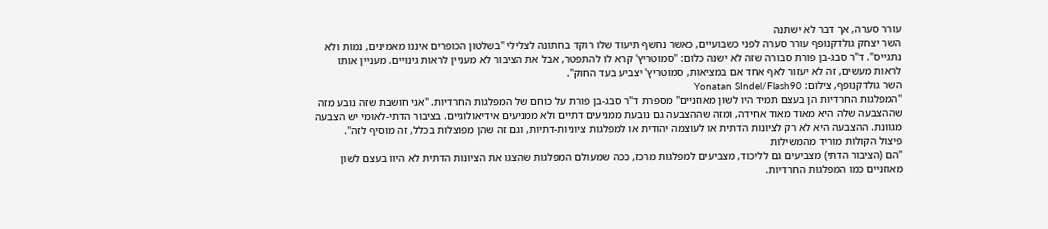עורר סערה, אך דבר לא ישתנה
השר יצחק גולדקנופף עורר סערה לפני כשבועיים, כאשר נחשף תיעוד שלו רוקד בחתונה לצלילי "בשלטון הכופרים איננו מאמינים, נמות ולא נתגייס". ד"ר סבג-בן פורת סבורה שזה לא ישנה כלום: "סמוטריץ' קרא לו להתפטר, אבל את הציבור לא מעניין לראות גינויים. מעניין אותו לראות מעשים, זה לא יעזור לאף אחד אם במציאות, סמוטריץ' יצביע בעד החוק".
השר גולדקנופף, צילום: Yonatan SIndel/Flash90
"המפלגות החרדיות הן בעצם תמיד היו לשון מאוזניים" מספרת ד"ר סבג-בן פורת על כוחם של המפלגות החרדיות. "אני חושבת שזה נובע מזה שההצבעה שלה היא מאוד מאוד אחידה, ומזה שההצבעה גם נובעת ממניעים דתיים ולא ממניעים אידיאולוגיים. בציבור הדתי-לאומי יש הצבעה מגוונת. ההצבעה היא לא רק לציונות הדתית או לעוצמה יהודית או למפלגות ציוניות-דתיות, וגם זה שהן מפוצלות בכלל, זה מוסיף לזה".
פיצול הקולות מוריד מהמשילות
"הם (הציבור הדתי) מצביעים גם לליכוד, מצביעים למפלגות מרכז, ככה שמעולם המפלגות שהצגו את הציונות הדתית לא היוו בעצם לשון מאוזניים כמו המפלגות החרדיות.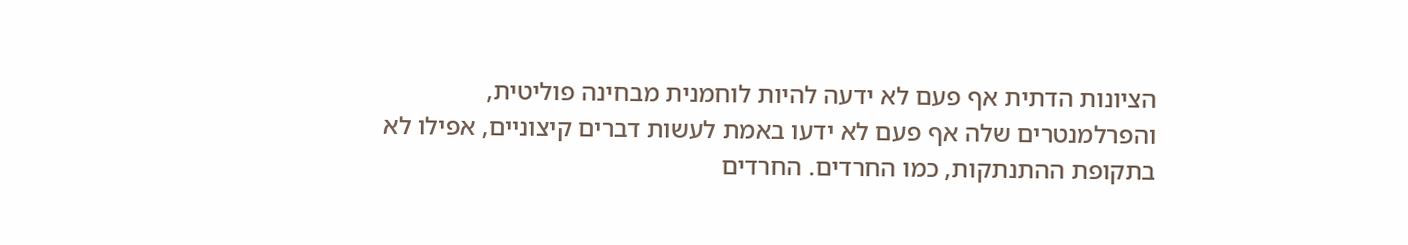הציונות הדתית אף פעם לא ידעה להיות לוחמנית מבחינה פוליטית, והפרלמנטרים שלה אף פעם לא ידעו באמת לעשות דברים קיצוניים, אפילו לא בתקופת ההתנתקות, כמו החרדים. החרדים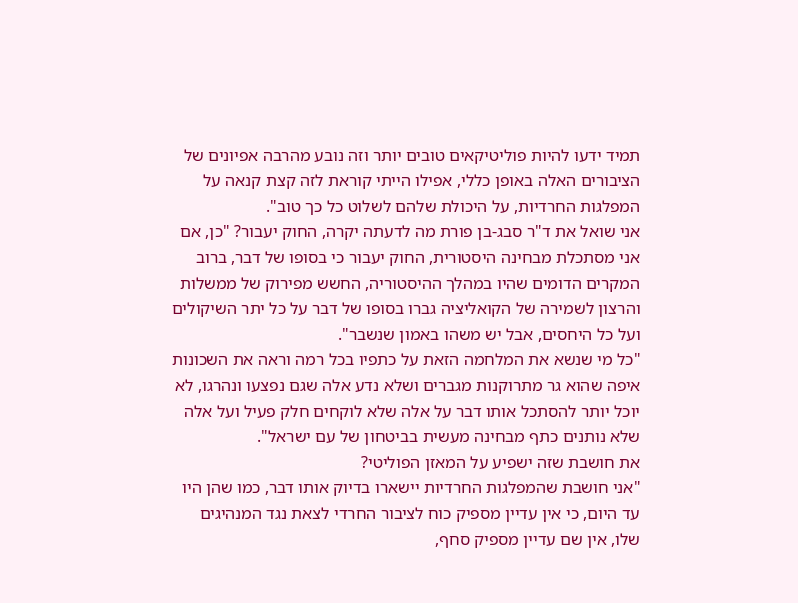תמיד ידעו להיות פוליטיקאים טובים יותר וזה נובע מהרבה אפיונים של הציבורים האלה באופן כללי, אפילו הייתי קוראת לזה קצת קנאה על המפלגות החרדיות, על היכולת שלהם לשלוט כל כך טוב".
אני שואל את ד"ר סבג-בן פורת מה לדעתה יקרה, החוק יעבור? "כן, אם אני מסתכלת מבחינה היסטורית, החוק יעבור כי בסופו של דבר, ברוב המקרים הדומים שהיו במהלך ההיסטוריה, החשש מפירוק של ממשלות והרצון לשמירה של הקואליציה גברו בסופו של דבר על כל יתר השיקולים ועל כל היחסים, אבל יש משהו באמון שנשבר".
"כל מי שנשא את המלחמה הזאת על כתפיו בכל רמה וראה את השכונות איפה שהוא גר מתרוקנות מגברים ושלא נדע אלה שגם נפצעו ונהרגו, לא יוכל יותר להסתכל אותו דבר על אלה שלא לוקחים חלק פעיל ועל אלה שלא נותנים כתף מבחינה מעשית בביטחון של עם ישראל".
את חושבת שזה ישפיע על המאזן הפוליטי?
"אני חושבת שהמפלגות החרדיות יישארו בדיוק אותו דבר, כמו שהן היו עד היום, כי אין עדיין מספיק כוח לציבור החרדי לצאת נגד המנהיגים שלו, אין שם עדיין מספיק סחף,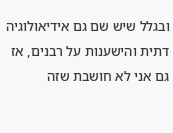ובגלל שיש שם גם אידיאולוגיה דתית והישענות על רבנים, אז גם אני לא חושבת שזה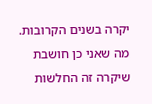יקרה בשנים הקרובות. מה שאני כן חושבת שיקרה זה החלשות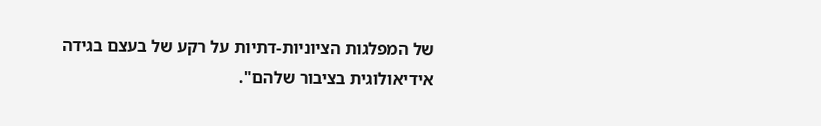של המפלגות הציוניות-דתיות על רקע של בעצם בגידה אידיאולוגית בציבור שלהם".